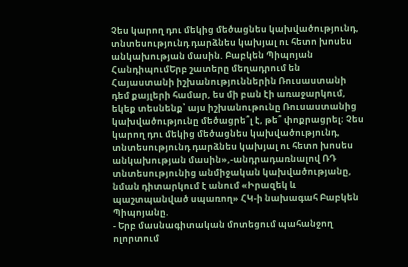Չես կարող դու մեկից մեծացնես կախվածությունդ, տնտեսությունդ դարձնես կախյալ ու հետո խոսես անկախության մասին. Բաբկեն Պիպոյան
ՀանդիպումԵրբ շատերը մեղադրում են Հայաստանի իշխանություններին Ռուսաստանի դեմ քայլերի համար, ես մի բան էի առաջարկում, եկեք տեսնենք՝ այս իշխանութունը Ռուսաստանից կախվածությունը մեծացրե՞լ է, թե՞ փոքրացրել։ Չես կարող դու մեկից մեծացնես կախվածությունդ, տնտեսությունդ դարձնես կախյալ ու հետո խոսես անկախության մասին»,-անդրադառնալով ՌԴ տնտեսությունից անմիջական կախվածությանը, նման դիտարկում է անում «Իրազեկ և պաշտպանված սպառող» ՀԿ-ի նախագահ Բաբկեն Պիպոյանը.
- Երբ մասնագիտական մոտեցում պահանջող ոլորտում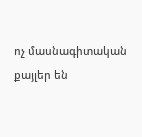ոչ մասնագիտական քայլեր են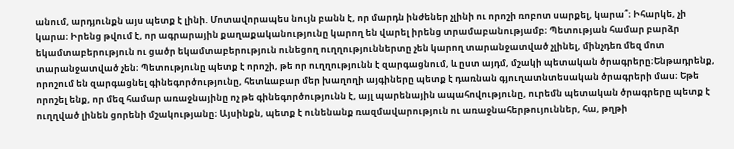անում, արդյունքն այս պետք է լինի. Մոտավորապես նույն բանն է, որ մարդն ինժեներ չլինի ու որոշի ռոբոտ սարքել, կարա՞։ Իհարկե, չի կարա։ Իրենց թվում է, որ ագրարային քաղաքականությունը կարող են վարել իրենց տրամաբանությամբ։ Պետության համար բարձր եկամտաբերություն ու ցածր եկամտաբերություն ունեցող ուղղություններտը չեն կարող տարանջատված չլինել, մինչդեռ մեզ մոտ տարանջատված չեն։ Պետությունը պետք է որոշի, թե որ ուղղությունն է զարգացնում, և ըստ այդմ, մշակի պետական ծրագրերը։Ենթադրենք, որոշում են զարգացնել գինեգործությունը, հետևաբար մեր խաղողի այգիները պետք է դառնան գյուղատնտեսական ծրագրերի մաս։ Եթե որոշել ենք, որ մեզ համար առաջնայինը ոչ թե գինեգործությունն է, այլ պարենային ապահովությունը, ուրեմն պետական ծրագրերը պետք է ուղղված լինեն ցորենի մշակությանը։ Այսինքն, պետք է ունենանք ռազմավարություն ու առաջնահերթույուններ, հա, թղթի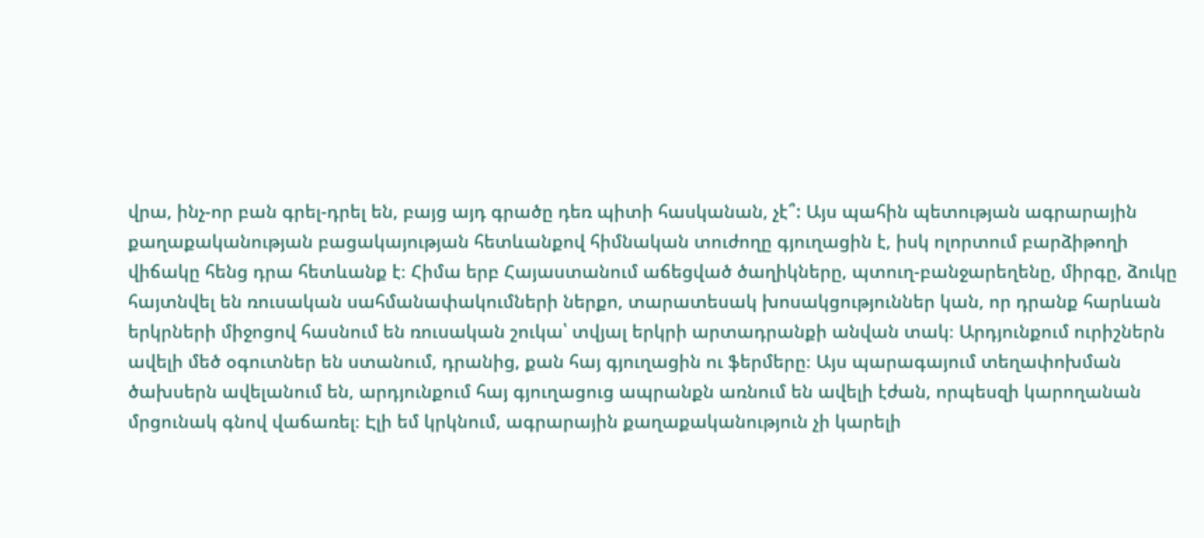վրա, ինչ-որ բան գրել-դրել են, բայց այդ գրածը դեռ պիտի հասկանան, չէ՞: Այս պահին պետության ագրարային քաղաքականության բացակայության հետևանքով հիմնական տուժողը գյուղացին է, իսկ ոլորտում բարձիթողի վիճակը հենց դրա հետևանք է։ Հիմա երբ Հայաստանում աճեցված ծաղիկները, պտուղ-բանջարեղենը, միրգը, ձուկը հայտնվել են ռուսական սահմանափակումների ներքո, տարատեսակ խոսակցություններ կան, որ դրանք հարևան երկրների միջոցով հասնում են ռուսական շուկա՝ տվյալ երկրի արտադրանքի անվան տակ։ Արդյունքում ուրիշներն ավելի մեծ օգուտներ են ստանում, դրանից, քան հայ գյուղացին ու ֆերմերը։ Այս պարագայում տեղափոխման ծախսերն ավելանում են, արդյունքում հայ գյուղացուց ապրանքն առնում են ավելի էժան, որպեսզի կարողանան մրցունակ գնով վաճառել։ Էլի եմ կրկնում, ագրարային քաղաքականություն չի կարելի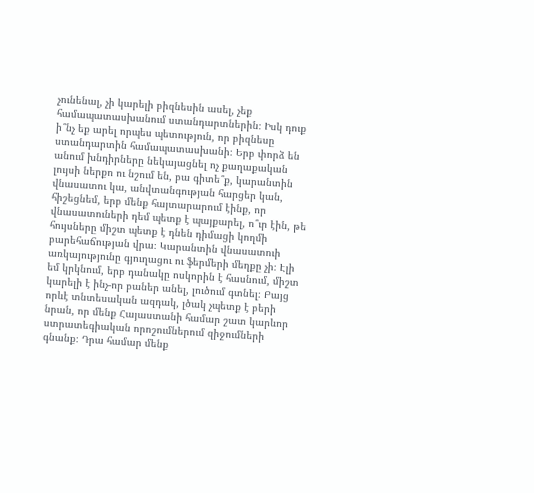չունենալ, չի կարելի բիզնեսին ասել, չեք համապատասխանում ստանդարտներին։ Իսկ դուք ի՞նչ եք արել որպես պետություն, որ բիզնեսը ստանդարտին համապատասխանի։ Երբ փորձ են անում խնդիրները նեկայացնել ոչ քաղաքական լույսի ներքո ու նշում են, բա գիտե՞ք, կարանտին վնասատու կա, անվտանգության հարցեր կան, հիշեցնեմ, երբ մենք հայտարարում էինք, որ վնասատուների դեմ պետք է պայքարել, ո՞ւր էին, թե հույսները միշտ պետք է դնեն դիմացի կողմի բարեհաճության վրա։ Կարանտին վնասատուի առկայությունը գյուղացու ու ֆերմերի մեղքը չի։ Էլի եմ կրկնում, երբ դանակը ոսկորին է հասնում, միշտ կարելի է ինչ-որ բաներ անել, լուծում գտնել։ Բայց որևէ տնտեսական ազդակ, լծակ չպետք է բերի նրան, որ մենք Հայաստանի համար շատ կարևոր ստրատեգիական որոշումներում զիջումների գնանք։ Դրա համար մենք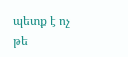պետք է ոչ թե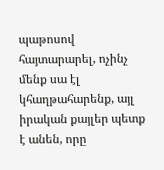պաթոսով հայտարարել, ոչինչ մենք սա էլ կհաղթահարենք, այլ իրական քայլեր պետք է անեն, որը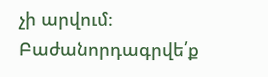չի արվում։
Բաժանորդագրվե՛ք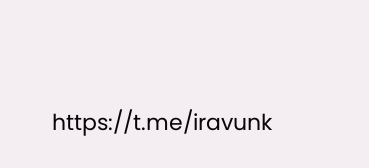https://t.me/iravunk